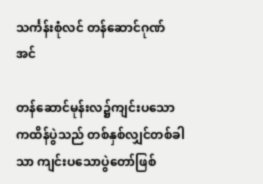သင်္ကန်းစုံလင် တန်ဆောင်ဂုဏ်အင်

တန်ဆောင်မုန်းလ၌ကျင်းပသော ကထိန်ပွဲသည် တစ်နှစ်လျှင်တစ်ခါသာ ကျင်းပသောပွဲတော်ဖြစ်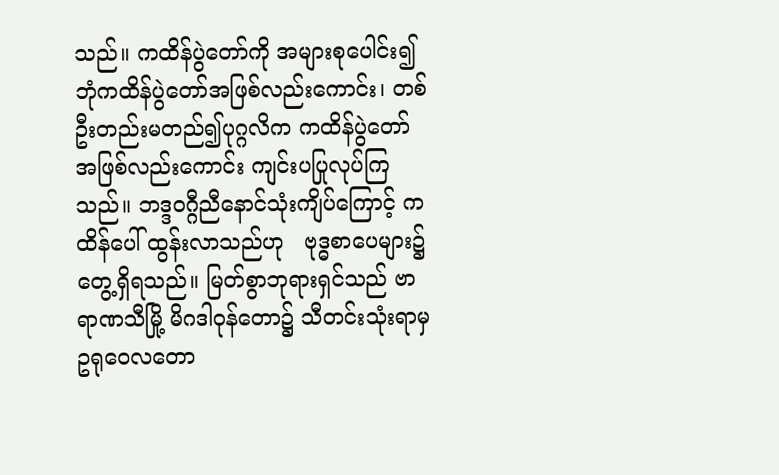သည်။ ကထိန်ပွဲတော်ကို အများစုပေါင်း၍ ဘုံကထိန်ပွဲတော်အဖြစ်လည်းကောင်း၊ တစ်ဦးတည်းမတည်၍ပုဂ္ဂလိက ကထိန်ပွဲတော်အဖြစ်လည်းကောင်း ကျင်းပပြုလုပ်ကြသည်။ ဘဒ္ဒဝဂ္ဂီညီနောင်သုံးကျိပ်ကြောင့် ကထိန်ပေါ် ထွန်းလာသည်ဟု   ဗုဒ္ဓစာပေများ၌တွေ့ရှိရသည်။ မြတ်စွာဘုရားရှင်သည် ဗာရာဏသီမြို့ မိဂဒါဝုန်တော၌ သီတင်းသုံးရာမှ  ဥရုဝေလတော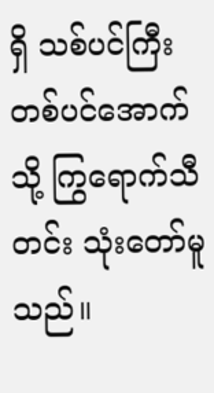ရှိ သစ်ပင်ကြီးတစ်ပင်အောက်သို့ ကြွရောက်သီတင်း သုံးတော်မူသည်။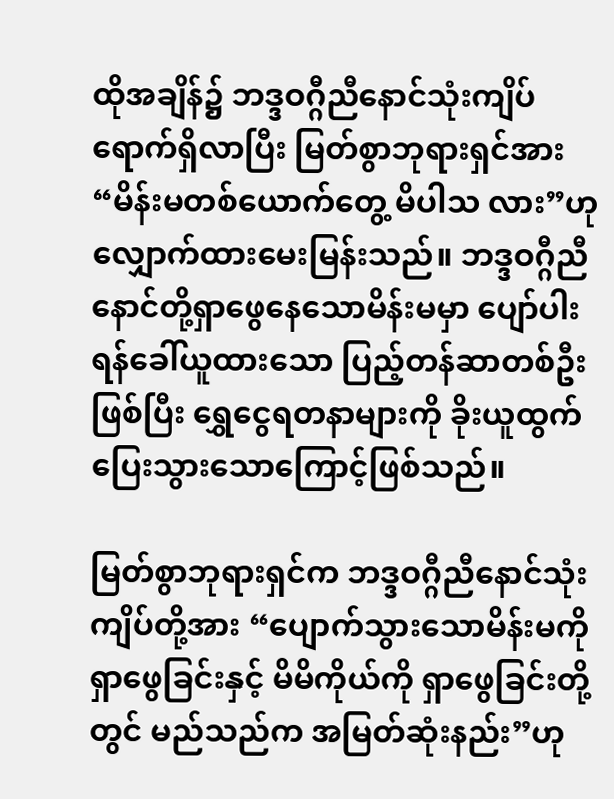ထိုအချိန်၌ ဘဒ္ဒဝဂ္ဂီညီနောင်သုံးကျိပ်ရောက်ရှိလာပြီး မြတ်စွာဘုရားရှင်အား “မိန်းမတစ်ယောက်တွေ့ မိပါသ လား”ဟုလျှောက်ထားမေးမြန်းသည်။ ဘဒ္ဒဝဂ္ဂီညီနောင်တို့ရှာဖွေနေသောမိန်းမမှာ ပျော်ပါးရန်ခေါ်ယူထားသော ပြည့်တန်ဆာတစ်ဦးဖြစ်ပြီး ရွှေငွေရတနာများကို ခိုးယူထွက်ပြေးသွားသောကြောင့်ဖြစ်သည်။

မြတ်စွာဘုရားရှင်က ဘဒ္ဒဝဂ္ဂီညီနောင်သုံးကျိပ်တို့အား “ပျောက်သွားသောမိန်းမကိုရှာဖွေခြင်းနှင့် မိမိကိုယ်ကို ရှာဖွေခြင်းတို့တွင် မည်သည်က အမြတ်ဆုံးနည်း”ဟု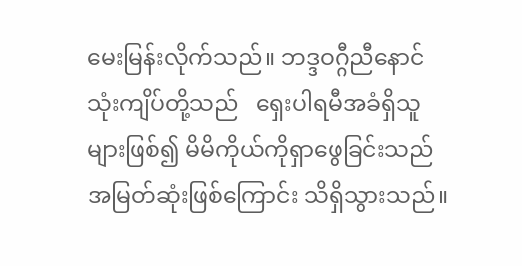မေးမြန်းလိုက်သည်။ ဘဒ္ဒဝဂ္ဂီညီနောင် သုံးကျိပ်တို့သည်   ရှေးပါရမီအခံရှိသူများဖြစ်၍ မိမိကိုယ်ကိုရှာဖွေခြင်းသည် အမြတ်ဆုံးဖြစ်ကြောင်း သိရှိသွားသည်။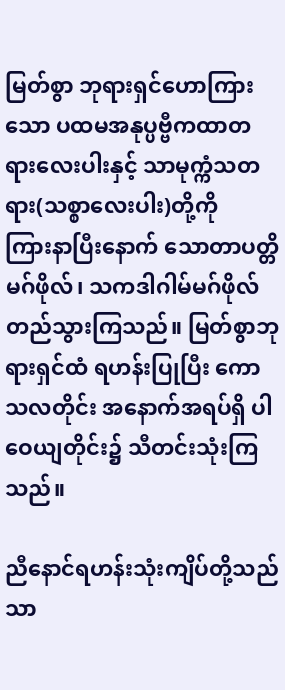မြတ်စွာ ဘုရားရှင်ဟောကြားသော ပထမအနုပ္ပဗ္ဗီကထာတရားလေးပါးနှင့် သာမုက္ကံသတရား(သစ္စာလေးပါး)တို့ကို    ကြားနာပြီးနောက် သောတာပတ္တိမဂ်ဖိုလ်၊ သကဒါဂါမ်မဂ်ဖိုလ် တည်သွားကြသည်။ မြတ်စွာဘုရားရှင်ထံ ရဟန်းပြုပြီး ကောသလတိုင်း အနောက်အရပ်ရှိ ပါဝေယျတိုင်း၌ သီတင်းသုံးကြသည်။

ညီနောင်ရဟန်းသုံးကျိပ်တို့သည် သာ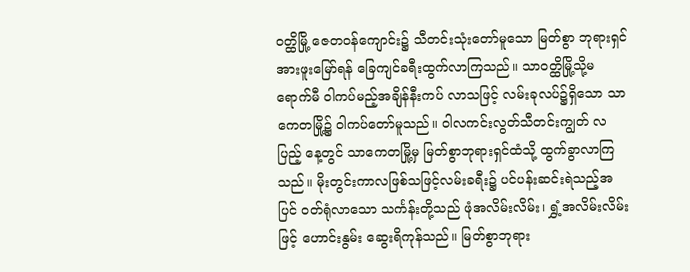ဝတ္ထိမြို့ ဇေတဝန်ကျောင်း၌ သီတင်းသုံးတော်မူသော မြတ်စွာ ဘုရားရှင်အားဖူးမြော်ရန် ခြေကျင်ခရီးထွက်လာကြသည်။ သာဝတ္ထိမြို့သို့မရောက်မီ ဝါကပ်မည့်အချိန်နီးကပ် လာသဖြင့် လမ်းခုလပ်၌ရှိသော သာကေတမြို့၌ ဝါကပ်တော်မူသည်။ ဝါလကင်းလွတ်သီတင်းကျွတ် လပြည့် နေ့တွင် သာကေတမြို့မှ မြတ်စွာဘုရားရှင်ထံသို့ ထွက်ခွာလာကြသည်။ မိုးတွင်းကာလဖြစ်သဖြင့်လမ်းခရီး၌ ပင်ပန်းဆင်းရဲသည့်အပြင် ဝတ်ရုံလာသော သင်္ကန်းတို့သည် ဖုံအလိမ်းလိမ်း၊ ရွှံ့အလိမ်းလိမ်းဖြင့် ဟောင်းနွမ်း ဆွေးရိကုန်သည်။ မြတ်စွာဘုရား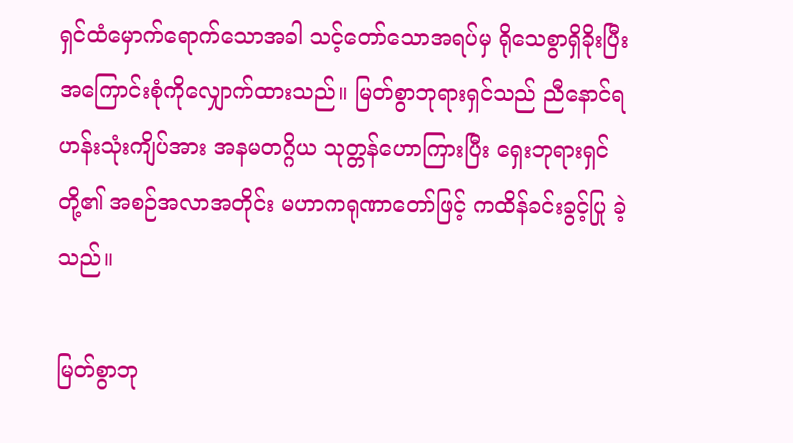ရှင်ထံမှောက်ရောက်သောအခါ သင့်တော်သောအရပ်မှ ရိုသေစွာရှိခိုးပြီး အကြောင်းစုံကိုလျှောက်ထားသည်။ မြတ်စွာဘုရားရှင်သည် ညီနောင်ရဟန်းသုံးကျိပ်အား အနမတဂ္ဂိယ သုတ္တန်ဟောကြားပြီး ရှေးဘုရားရှင်တို့၏ အစဉ်အလာအတိုင်း မဟာကရုဏာတော်ဖြင့် ကထိန်ခင်းခွင့်ပြု ခဲ့သည်။

မြတ်စွာဘု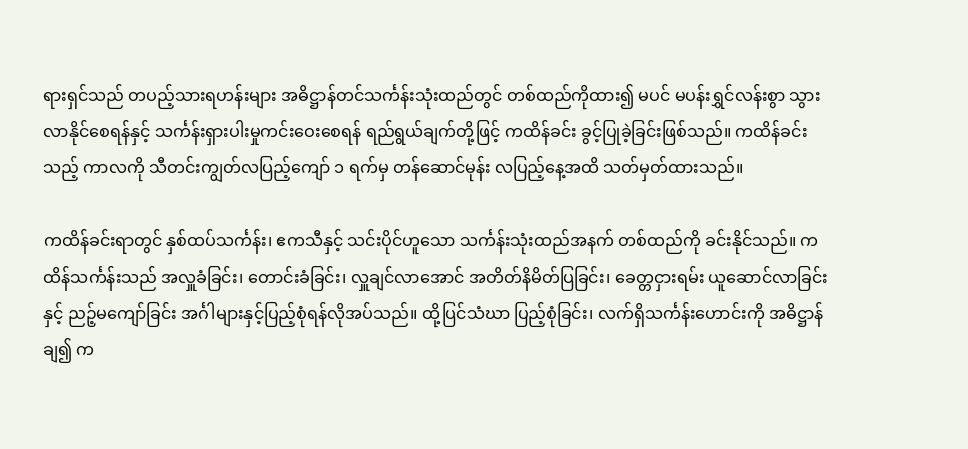ရားရှင်သည် တပည့်သားရဟန်းများ အဓိဋ္ဌာန်တင်သင်္ကန်းသုံးထည်တွင် တစ်ထည်ကိုထား၍ မပင် မပန်းရွှင်လန်းစွာ သွားလာနိုင်စေရန်နှင့် သင်္ကန်းရှားပါးမှုကင်းဝေးစေရန် ရည်ရွယ်ချက်တို့ဖြင့် ကထိန်ခင်း ခွင့်ပြုခဲ့ခြင်းဖြစ်သည်။ ကထိန်ခင်းသည့် ကာလကို သီတင်းကျွတ်လပြည့်ကျော် ၁ ရက်မှ တန်ဆောင်မုန်း လပြည့်နေ့အထိ သတ်မှတ်ထားသည်။

ကထိန်ခင်းရာတွင် နှစ်ထပ်သင်္ကန်း၊ ဧကသီနှင့် သင်းပိုင်ဟူသော သင်္ကန်းသုံးထည်အနက် တစ်ထည်ကို ခင်းနိုင်သည်။ ကထိန်သင်္ကန်းသည် အလှူခံခြင်း၊ တောင်းခံခြင်း၊ လှူချင်လာအောင် အတိတ်နိမိတ်ပြခြင်း၊ ခေတ္တငှားရမ်း ယူဆောင်လာခြင်းနှင့် ညဉ့်မကျော်ခြင်း အင်္ဂါများနှင့်ပြည့်စုံရန်လိုအပ်သည်။ ထို့ပြင်သံဃာ ပြည့်စုံခြင်း၊ လက်ရှိသင်္ကန်းဟောင်းကို အဓိဋ္ဌာန်ချ၍ က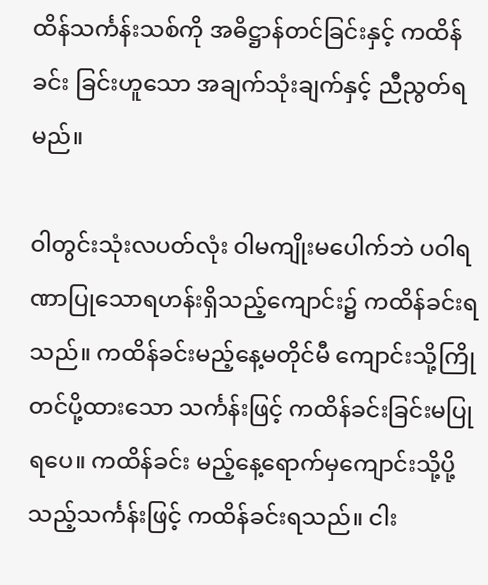ထိန်သင်္ကန်းသစ်ကို အဓိဋ္ဌာန်တင်ခြင်းနှင့် ကထိန်ခင်း ခြင်းဟူသော အချက်သုံးချက်နှင့် ညီညွတ်ရမည်။

ဝါတွင်းသုံးလပတ်လုံး ဝါမကျိုးမပေါက်ဘဲ ပဝါရဏာပြုသောရဟန်းရှိသည့်ကျောင်း၌ ကထိန်ခင်းရသည်။ ကထိန်ခင်းမည့်နေ့မတိုင်မီ ကျောင်းသို့ကြိုတင်ပို့ထားသော သင်္ကန်းဖြင့် ကထိန်ခင်းခြင်းမပြုရပေ။ ကထိန်ခင်း မည့်နေ့ရောက်မှကျောင်းသို့ပို့သည့်သင်္ကန်းဖြင့် ကထိန်ခင်းရသည်။ ငါး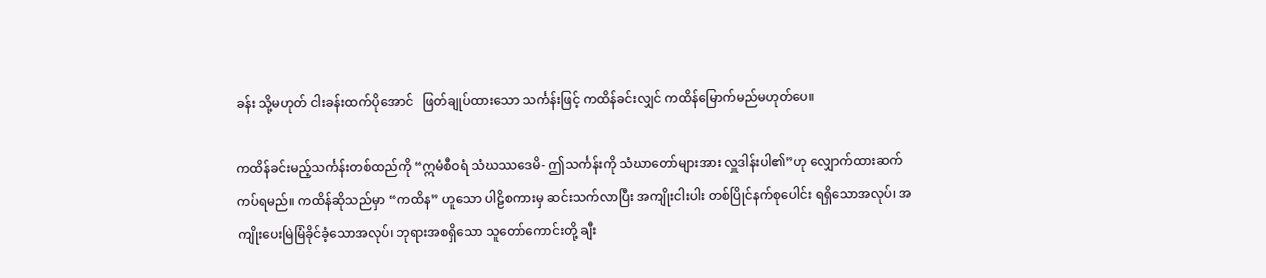ခန်း သို့မဟုတ် ငါးခန်းထက်ပိုအောင်   ဖြတ်ချုပ်ထားသော သင်္ကန်းဖြင့် ကထိန်ခင်းလျှင် ကထိန်မြောက်မည်မဟုတ်ပေ။

ကထိန်ခင်းမည့်သင်္ကန်းတစ်ထည်ကို “ဣမံစီဝရံ သံဃဿဒေမိ- ဤသင်္ကန်းကို သံဃာတော်များအား လှူဒါန်းပါ၏”ဟု လျှောက်ထားဆက်ကပ်ရမည်။ ကထိန်ဆိုသည်မှာ “ကထိန” ဟူသော ပါဠိစကားမှ ဆင်းသက်လာပြီး အကျိုးငါးပါး တစ်ပြိုင်နက်စုပေါင်း ရရှိသောအလုပ်၊ အကျိုးပေးမြဲမြံခိုင်ခံ့သောအလုပ်၊ ဘုရားအစရှိသော သူတော်ကောင်းတို့ ချီး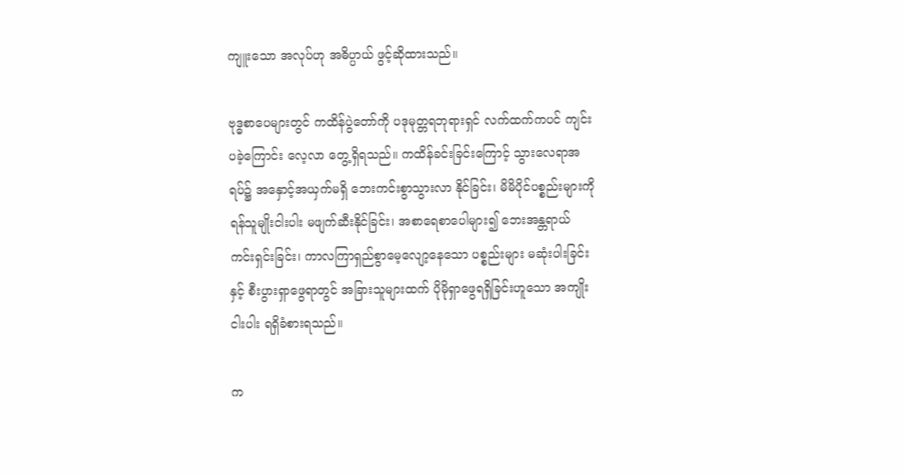ကျူးသော အလုပ်ဟု အဓိပ္ပာယ် ဖွင့်ဆိုထားသည်။

ဗုဒ္ဓစာပေများတွင် ကထိန်ပွဲတော်ကို ပဒုမုတ္တရဘုရားရှင် လက်ထက်ကပင် ကျင်းပခဲ့ကြောင်း လေ့လာ တွေ့ရှိရသည်။ ကထိန်ခင်းခြင်းကြောင့် သွားလေရာအရပ်၌ အနှောင့်အယှက်မရှိ ဘေးကင်းစွာသွားလာ နိုင်ခြင်း၊ မိမိပိုင်ပစ္စည်းများကို ရန်သူမျိုးငါးပါး မဖျက်ဆီးနိုင်ခြင်း၊ အစာရေစာပေါများ၍ ဘေးအန္တရာယ် ကင်းရှင်းခြင်း၊ ကာလကြာရှည်စွာမေ့လျော့နေသော ပစ္စည်းများ မဆုံးပါးခြင်းနှင့် စီးပွားရှာဖွေရာတွင် အခြားသူများထက် ပိုမိုရှာဖွေရရှိခြင်းဟူသော အကျိုးငါးပါး ရရှိခံစားရသည်။

က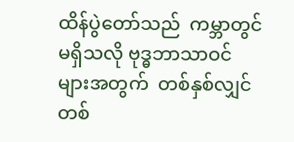ထိန်ပွဲတော်သည်  ကမ္ဘာတွင်မရှိသလို ဗုဒ္ဓဘာသာဝင်များအတွက်  တစ်နှစ်လျှင်တစ်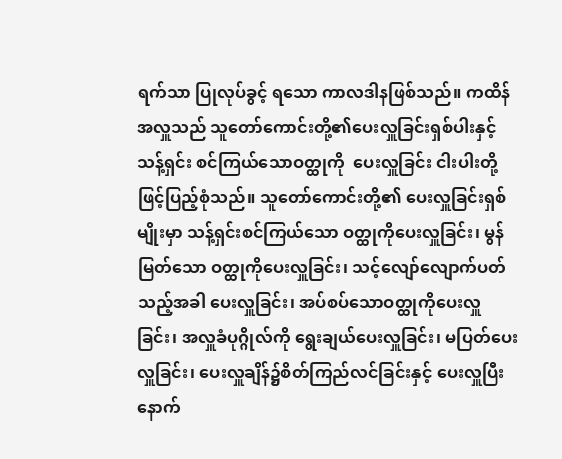ရက်သာ ပြုလုပ်ခွင့် ရသော ကာလဒါနဖြစ်သည်။ ကထိန်အလှူသည် သူတော်ကောင်းတို့၏ပေးလှူခြင်းရှစ်ပါးနှင့် သန့်ရှင်း စင်ကြယ်သောဝတ္ထုကို  ပေးလှူခြင်း ငါးပါးတို့ဖြင့်ပြည့်စုံသည်။ သူတော်ကောင်းတို့၏ ပေးလှူခြင်းရှစ်မျိုးမှာ သန့်ရှင်းစင်ကြယ်သော ဝတ္ထုကိုပေးလှူခြင်း၊ မွန်မြတ်သော ဝတ္ထုကိုပေးလှူခြင်း၊ သင့်လျော်လျောက်ပတ် သည့်အခါ ပေးလှူခြင်း၊ အပ်စပ်သောဝတ္ထုကိုပေးလှူခြင်း၊ အလှူခံပုဂ္ဂိုလ်ကို ရွေးချယ်ပေးလှူခြင်း၊ မပြတ်ပေးလှူခြင်း၊ ပေးလှူချိန်၌စိတ်ကြည်လင်ခြင်းနှင့် ပေးလှူပြီးနောက်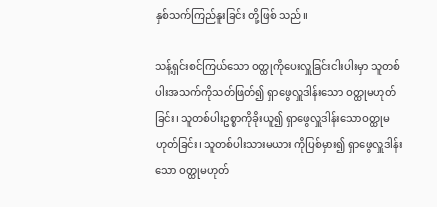နှစ်သက်ကြည်နူးခြင်း တို့ဖြစ် သည်။

သန့်ရှင်းစင်ကြယ်သော ဝတ္ထုကိုပေးလှူခြင်းငါးပါးမှာ သူတစ်ပါးအသက်ကိုသတ်ဖြတ်၍ ရှာဖွေလှူဒါန်းသော ဝတ္ထုမဟုတ်ခြင်း၊ သူတစ်ပါးဥစ္စာကိုခိုးယူ၍ ရှာဖွေလှူဒါန်းသောဝတ္ထုမဟုတ်ခြင်း၊ သူတစ်ပါးသားမယား ကိုပြစ်မှား၍ ရှာဖွေလှူဒါန်းသော ဝတ္ထုမဟုတ်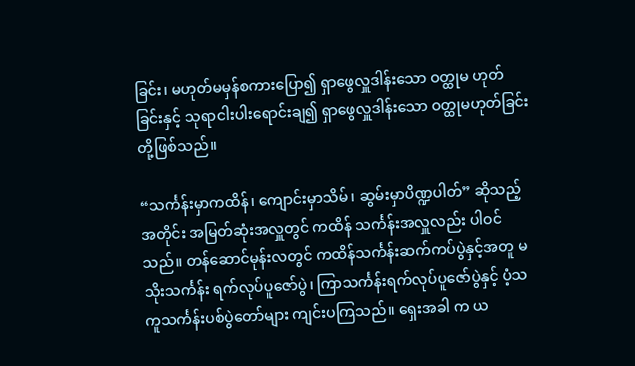ခြင်း၊ မဟုတ်မမှန်စကားပြော၍ ရှာဖွေလှူဒါန်းသော ဝတ္ထုမ ဟုတ်ခြင်းနှင့် သုရာငါးပါးရောင်းချ၍ ရှာဖွေလှူဒါန်းသော ဝတ္ထုမဟုတ်ခြင်း တို့ဖြစ်သည်။

“သင်္ကန်းမှာကထိန်၊ ကျောင်းမှာသိမ်၊ ဆွမ်းမှာပိဏ္ဍပါတ်” ဆိုသည့်အတိုင်း အမြတ်ဆုံးအလှူတွင် ကထိန် သင်္ကန်းအလှူလည်း ပါဝင်သည်။ တန်ဆောင်မုန်းလတွင် ကထိန်သင်္ကန်းဆက်ကပ်ပွဲနှင့်အတူ မသိုးသင်္ကန်း ရက်လုပ်ပူဇော်ပွဲ၊ ကြာသင်္ကန်းရက်လုပ်ပူဇော်ပွဲနှင့် ပံ့သကူသင်္ကန်းပစ်ပွဲတော်များ ကျင်းပကြသည်။ ရှေးအခါ က ယ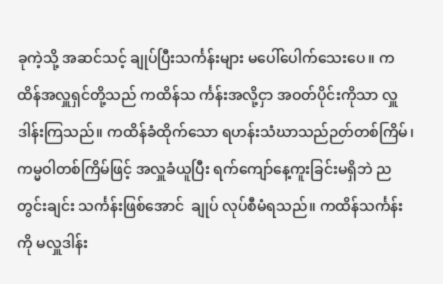ခုကဲ့သို့ အဆင်သင့် ချုပ်ပြီးသင်္ကန်းများ မပေါ်ပေါက်သေးပေ။ ကထိန်အလှူရှင်တို့သည် ကထိန်သ င်္ကန်းအလို့ငှာ အဝတ်ပိုင်းကိုသာ လှူဒါန်းကြသည်။ ကထိန်ခံထိုက်သော ရဟန်းသံဃာသည်ဉတ်တစ်ကြိမ်၊  ကမ္မဝါတစ်ကြိမ်ဖြင့် အလှူခံယူပြီး ရက်ကျော်နေ့ကူးခြင်းမရှိဘဲ ညတွင်းချင်း သင်္ကန်းဖြစ်အောင်  ချုပ် လုပ်စီမံရသည်။ ကထိန်သင်္ကန်းကို မလှူဒါန်း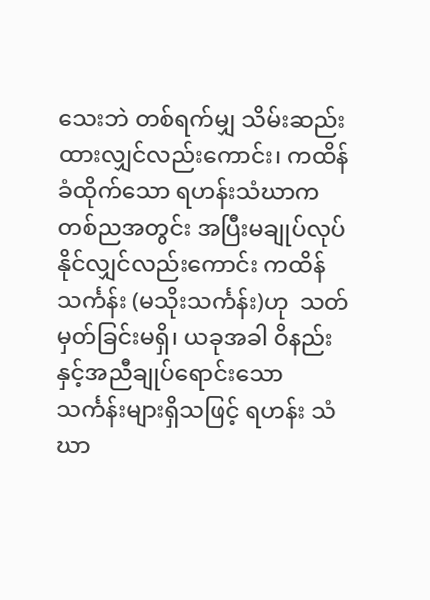သေးဘဲ တစ်ရက်မျှ သိမ်းဆည်းထားလျှင်လည်းကောင်း၊ ကထိန်ခံထိုက်သော ရဟန်းသံဃာက တစ်ညအတွင်း အပြီးမချုပ်လုပ်နိုင်လျှင်လည်းကောင်း ကထိန်သင်္ကန်း (မသိုးသင်္ကန်း)ဟု  သတ်မှတ်ခြင်းမရှိ၊ ယခုအခါ ဝိနည်းနှင့်အညီချုပ်ရောင်းသော သင်္ကန်းများရှိသဖြင့် ရဟန်း သံဃာ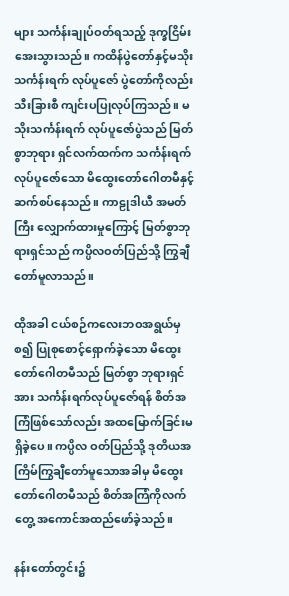များ သင်္ကန်းချုပ်ဝတ်ရသည့် ဒုက္ခငြိမ်းအေးသွားသည်။ ကထိန်ပွဲတော်နှင့်မသိုး သင်္ကန်းရက် လုပ်ပူဇော် ပွဲတော်ကိုလည်း သီးခြားစီ ကျင်းပပြုလုပ်ကြသည်။ မသိုးသင်္ကန်းရက် လုပ်ပူဇော်ပွဲသည် မြတ်စွာဘုရား ရှင်လက်ထက်က သင်္ကန်းရက်လုပ်ပူဇော်သော မိထွေးတော်ဂေါတမီနှင့် ဆက်စပ်နေသည်။ ကာဠုဒါယီ အမတ်ကြီး လျှောက်ထားမှုကြောင့် မြတ်စွာဘုရားရှင်သည် ကပ္ပိလဝတ်ပြည်သို့ ကြွချီတော်မူလာသည်။

ထိုအခါ ငယ်စဉ်ကလေးဘဝအရွယ်မှစ၍ ပြုစုစောင့်ရှောက်ခဲ့သော မိထွေးတော်ဂေါတမီသည် မြတ်စွာ ဘုရားရှင်အား သင်္ကန်းရက်လုပ်ပူဇော်ရန် စိတ်အကြံဖြစ်သော်လည်း အထမြောက်ခြင်းမရှိခဲ့ပေ။ ကပ္ပိလ ဝတ်ပြည်သို့ ဒုတိယအကြိမ်ကြွချီတော်မူသောအခါမှ မိထွေးတော်ဂေါတမီသည် စိတ်အကြံကိုလက်တွေ့ အကောင်အထည်ဖော်ခဲ့သည်။

နန်းတော်တွင်း၌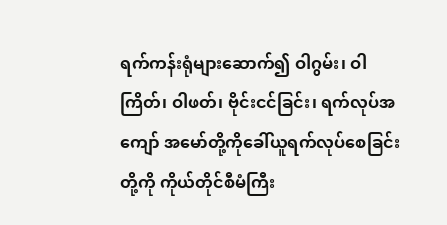ရက်ကန်းရုံများဆောက်၍ ဝါဂွမ်း၊ ဝါကြိတ်၊ ဝါဖတ်၊ ဗိုင်းငင်ခြင်း၊ ရက်လုပ်အကျော် အမော်တို့ကိုခေါ်ယူရက်လုပ်စေခြင်းတို့ကို ကိုယ်တိုင်စီမံကြီး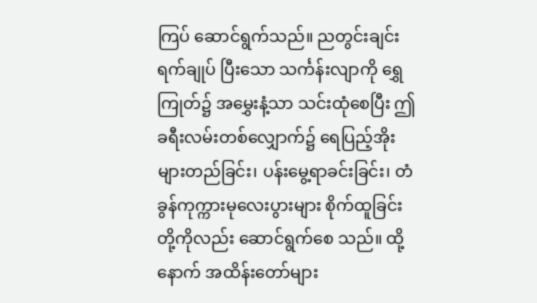ကြပ် ဆောင်ရွက်သည်။ ညတွင်းချင်းရက်ချုပ် ပြီးသော သင်္ကန်းလျာကို ရွှေကြုတ်၌ အမွှေးနံ့သာ သင်းထုံစေပြီး ဤခရီးလမ်းတစ်လျှောက်၌ ရေပြည့်အိုး များတည်ခြင်း၊ ပန်းမွေ့ရာခင်းခြင်း၊ တံခွန်ကုက္ကားမုလေးပွားများ စိုက်ထူခြင်းတို့ကိုလည်း ဆောင်ရွက်စေ သည်။ ထို့နောက် အထိန်းတော်များ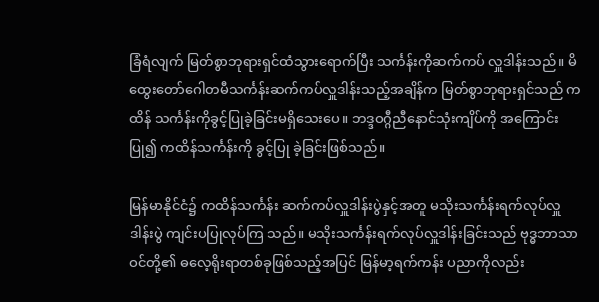ခြံရံလျက် မြတ်စွာဘုရားရှင်ထံသွားရောက်ပြီး သင်္ကန်းကိုဆက်ကပ် လှူဒါန်းသည်။ မိထွေးတော်ဂေါတမီသင်္ကန်းဆက်ကပ်လှူဒါန်းသည့်အချိန်က မြတ်စွာဘုရားရှင်သည် ကထိန် သင်္ကန်းကိုခွင့်ပြုခဲ့ခြင်းမရှိသေးပေ။ ဘဒ္ဒဝဂ္ဂီညီနောင်သုံးကျိပ်ကို အကြောင်းပြု၍ ကထိန်သင်္ကန်းကို ခွင့်ပြု ခဲ့ခြင်းဖြစ်သည်။

မြန်မာနိုင်ငံ၌ ကထိန်သင်္ကန်း ဆက်ကပ်လှူဒါန်းပွဲနှင့်အတူ မသိုးသင်္ကန်းရက်လုပ်လှူဒါန်းပွဲ ကျင်းပပြုလုပ်ကြ သည်။ မသိုးသင်္ကန်းရက်လုပ်လှူဒါန်းခြင်းသည် ဗုဒ္ဓဘာသာဝင်တို့၏ ဓလေ့ရိုးရာတစ်ခုဖြစ်သည့်အပြင် မြန်မာ့ရက်ကန်း ပညာကိုလည်း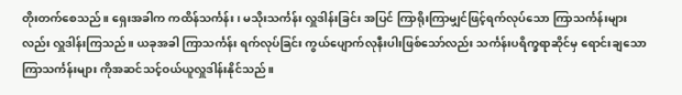တိုးတက်စေသည်။ ရှေးအခါက ကထိန်သင်္ကန်း၊ မသိုးသင်္ကန်း လှူဒါန်းခြင်း အပြင် ကြာရိုးကြာမျှင်ဖြင့်ရက်လုပ်သော ကြာသင်္ကန်းများလည်း လှူဒါန်းကြသည်။ ယခုအခါ ကြာသင်္ကန်း ရက်လုပ်ခြင်း ကွယ်ပျောက်လုနီးပါးဖြစ်သော်လည်း သင်္ကန်းပရိက္ခရာဆိုင်မှ ရောင်းချသော ကြာသင်္ကန်းများ ကိုအဆင်သင့်ဝယ်ယူလှူဒါန်းနိုင်သည်။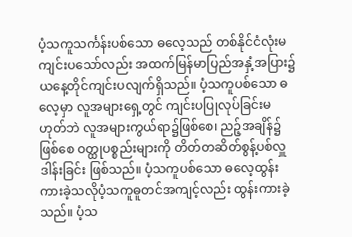ပံ့သကူသင်္ကန်းပစ်သော ဓလေ့သည် တစ်နိုင်ငံလုံးမကျင်းပသော်လည်း အထက်မြန်မာပြည်အနှံ့အပြား၌ ယနေ့တိုင်ကျင်းပလျက်ရှိသည်။ ပံ့သကူပစ်သော ဓလေ့မှာ လူအများရှေ့တွင် ကျင်းပပြုလုပ်ခြင်းမဟုတ်ဘဲ လူအများကွယ်ရာ၌ဖြစ်စေ၊ ညဉ့်အချိန်၌ဖြစ်စေ ဝတ္ထုပစ္စည်းများကို တိတ်တဆိတ်စွန့်ပစ်လှူဒါန်းခြင်း ဖြစ်သည်။ ပံ့သကူပစ်သော ဓလေ့ထွန်းကားခဲ့သလိုပံ့သကူဓူတင်အကျင့်လည်း ထွန်းကားခဲ့သည်။ ပံ့သ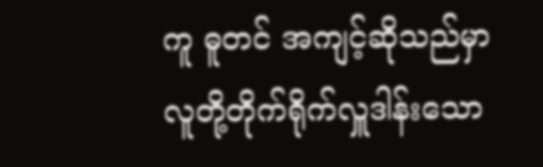ကူ ဓူတင် အကျင့်ဆိုသည်မှာ လူတို့တိုက်ရိုက်လှူဒါန်းသော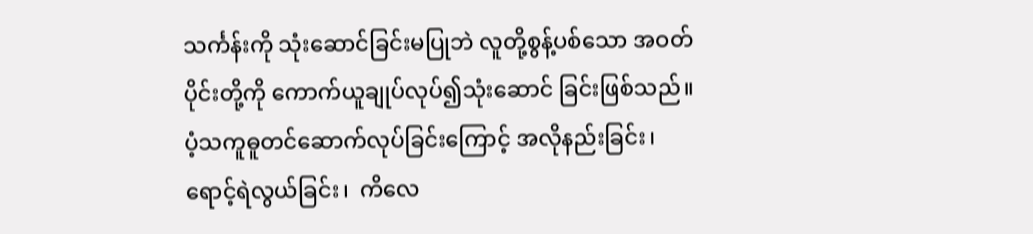သင်္ကန်းကို သုံးဆောင်ခြင်းမပြုဘဲ လူတို့စွန့်ပစ်သော အဝတ်ပိုင်းတို့ကို ကောက်ယူချုပ်လုပ်၍သုံးဆောင် ခြင်းဖြစ်သည်။ ပံ့သကူဓူတင်ဆောက်လုပ်ခြင်းကြောင့် အလိုနည်းခြင်း၊  ရောင့်ရဲလွယ်ခြင်း၊  ကိလေ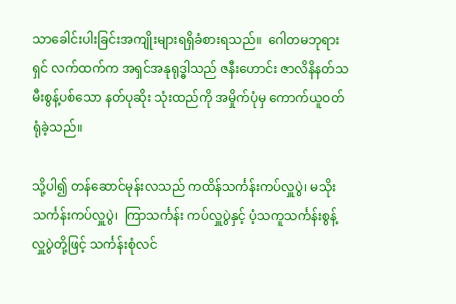သာခေါင်းပါးခြင်းအကျိုးများရရှိခံစားရသည်။  ဂေါတမဘုရားရှင် လက်ထက်က အရှင်အနုရုဒ္ဓါသည် ဇနီးဟောင်း ဇာလိနိနတ်သမီးစွန့်ပစ်သော နတ်ပုဆိုး သုံးထည်ကို အမှိုက်ပုံမှ ကောက်ယူဝတ်ရုံခဲ့သည်။

သို့ပါ၍ တန်ဆောင်မုန်းလသည် ကထိန်သင်္ကန်းကပ်လှူပွဲ၊ မသိုးသင်္ကန်းကပ်လှူပွဲ၊  ကြာသင်္ကန်း ကပ်လှူပွဲနှင့် ပံ့သကူသင်္ကန်းစွန့်လှူပွဲတို့ဖြင့် သင်္ကန်းစုံလင်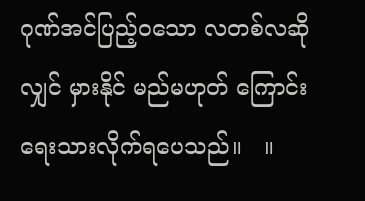ဂုဏ်အင်ပြည့်ဝသော လတစ်လဆိုလျှင် မှားနိုင် မည်မဟုတ် ကြောင်း ရေးသားလိုက်ရပေသည်။   ။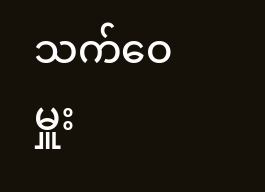သက်ဝေမှူး